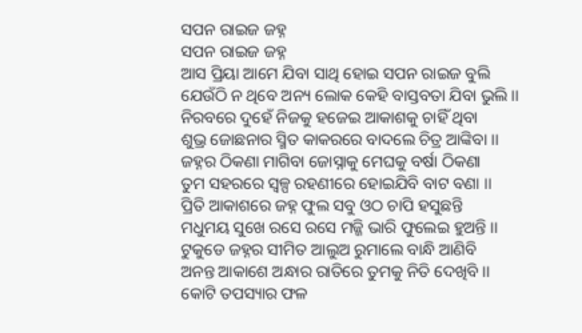ସପନ ରାଇଜ ଜହ୍ନ
ସପନ ରାଇଜ ଜହ୍ନ
ଆସ ପ୍ରିୟା ଆମେ ଯିବା ସାଥି ହୋଇ ସପନ ରାଇଜ ବୁଲି
ଯେଉଁଠି ନ ଥିବେ ଅନ୍ୟ ଲୋକ କେହି ବାସ୍ତବତା ଯିବା ଭୁଲି ।।
ନିରବରେ ଦୁହେଁ ନିଜକୁ ହଜେଇ ଆକାଶକୁ ଚାହିଁ ଥିବା
ଶୁଭ୍ର ଜୋଛନାର ସ୍ମିତ କାକରରେ ବାଦଲେ ଚିତ୍ର ଆଙ୍କିବା ।।
ଜହ୍ନର ଠିକଣା ମାଗିବା ଜୋସ୍ନାକୁ ମେଘକୁ ବର୍ଷା ଠିକଣା
ତୁମ ସହରରେ ସ୍ବଳ୍ପ ରହଣୀରେ ହୋଇଯିବି ବାଟ ବଣା ।।
ପ୍ରିତି ଆକାଶରେ ଜହ୍ନ ଫୁଲ ସବୁ ଓଠ ଚାପି ହସୁଛନ୍ତି
ମଧୁମୟ ସୁଖେ ରସେ ରସେ ମଜ୍ଜି ଭାରି ଫୁଲେଇ ହୁଅନ୍ତି ।।
ଟୁକୁଡେ ଜହ୍ନର ସୀମିତ ଆଲୁଅ ରୁମାଲେ ବାନ୍ଧି ଆଣିବି
ଅନନ୍ତ ଆକାଶେ ଅନ୍ଧାର ରାତିରେ ତୁମକୁ ନିତି ଦେଖିବି ।।
କୋଟି ତପସ୍ୟାର ଫଳ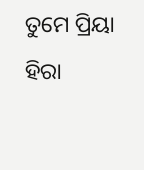ତୁମେ ପ୍ରିୟା ହିରା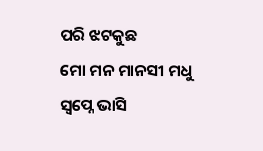ପରି ଝଟକୁଛ
ମୋ ମନ ମାନସୀ ମଧୁ ସ୍ବପ୍ନେ ଭାସି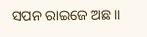ସପନ ରାଇଜେ ଅଛ।।